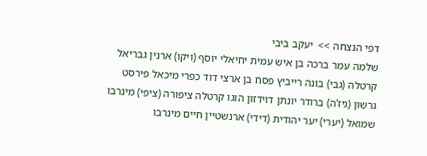דפי הנצחה >>  יעקב ביבי
שלמה עמר ברכה בן איש עמית יחיאלי יוסף (ויקו) ארנין גבריאל קרטלה (גבי) בונה רייביץ פסח בן ארצי דוד כפרי מיכאל פירסט גרשון (גיז'ה) ברודר יונתן דוידזון הוגו קרטלה ציפורה (ציפי) מינרבו שמואל (יערי) יער יהודית (דידי) ארנשטיין חיים מינרבו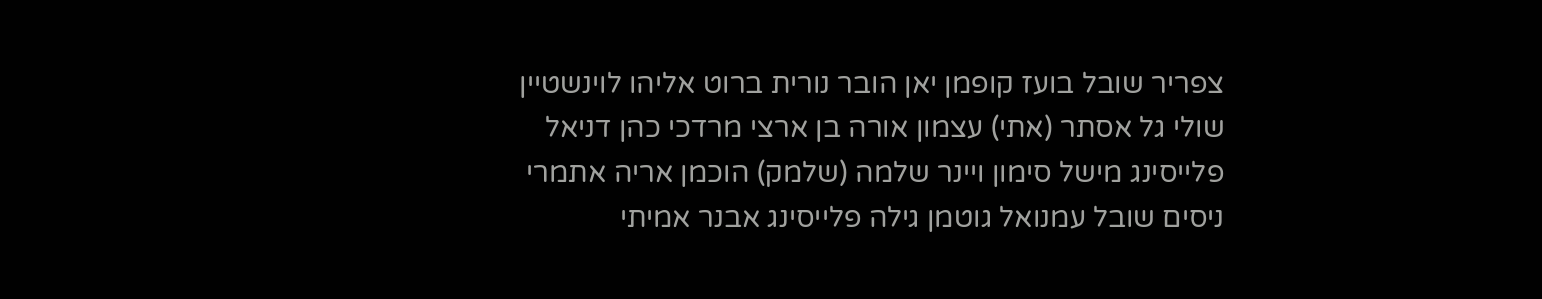צפריר שובל בועז קופמן יאן הובר נורית ברוט אליהו לוינשטיין שולי גל אסתר (אתי) עצמון אורה בן ארצי מרדכי כהן דניאל פלייסינג מישל סימון ויינר שלמה (שלמק) הוכמן אריה אתמרי ניסים שובל עמנואל גוטמן גילה פלייסינג אבנר אמיתי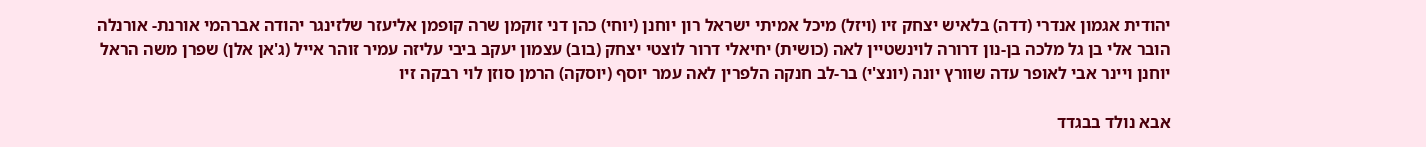יהודית אגמון אנדרי (דדה) בלאיש יצחק זיו (ויזל) מיכל אמיתי ישראל רון יוחנן (יוחי) כהן דני זוקמן שרה קופמן אליעזר שלזינגר יהודה אברהמי אורנת- אורנלה הובר אלי בן גל מלכה בן-נון דרורה לוינשטיין לאה (כושית) יחיאלי דרור לוצטי יצחק (בוב) עצמון יעקב ביבי עליזה עמיר זוהר אייל (ג'אן אלן) שפרן משה הראל יוחנן ויינר אבי לאופר עדה שוורץ יונה (יונצ'י) בר-לב חנקה הלפרין לאה עמר יוסף (יוסקה) הרמן סוזן לוי רבקה זיו

אבא נולד בבגדד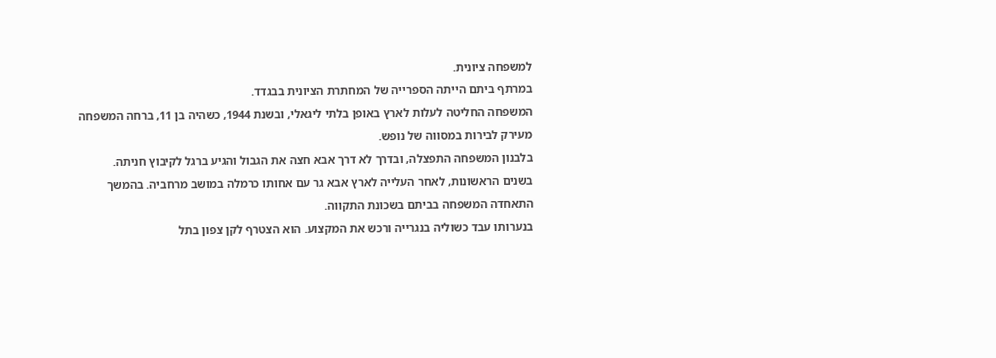למשפחה ציונית.
במרתף ביתם הייתה הספרייה של המחתרת הציונית בבגדד.
המשפחה החליטה לעלות לארץ באופן בלתי ליגאלי, ובשנת 1944, כשהיה בן 11, ברחה המשפחה מעירק לבירות במסווה של נופש.
בלבנון המשפחה התפצלה, ובדרך לא דרך אבא חצה את הגבול והגיע ברגל לקיבוץ חניתה.
בשנים הראשונות, לאחר העלייה לארץ אבא גר עם אחותו כרמלה במושב מרחביה. בהמשך התאחדה המשפחה בביתם בשכונת התקווה.
בנערותו עבד כשוליה בנגרייה ורכש את המקצוע. הוא הצטרף לקן צפון בתל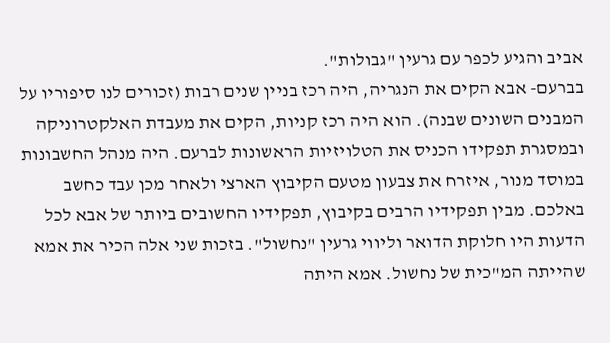אביב והגיע לכפר עם גרעין "גבולות".
בברעם- אבא הקים את הנגריה, היה רכז בניין שנים רבות (זכורים לנו סיפוריו על המבנים השונים שבנה). הוא היה רכז קניות, הקים את מעבדת האלקטרוניקה ובמסגרת תפקידו הכניס את הטלויזיות הראשונות לברעם. היה מנהל החשבונות במוסד מנור, איזרח את צבעון מטעם הקיבוץ הארצי ולאחר מכן עבד כחשב באלכם. מבין תפקידיו הרבים בקיבוץ, תפקידיו החשובים ביותר של אבא לכל הדעות היו חלוקת הדואר וליווי גרעין "נחשול". בזכות שני אלה הכיר את אמא שהייתה המ"כית של נחשול. אמא היתה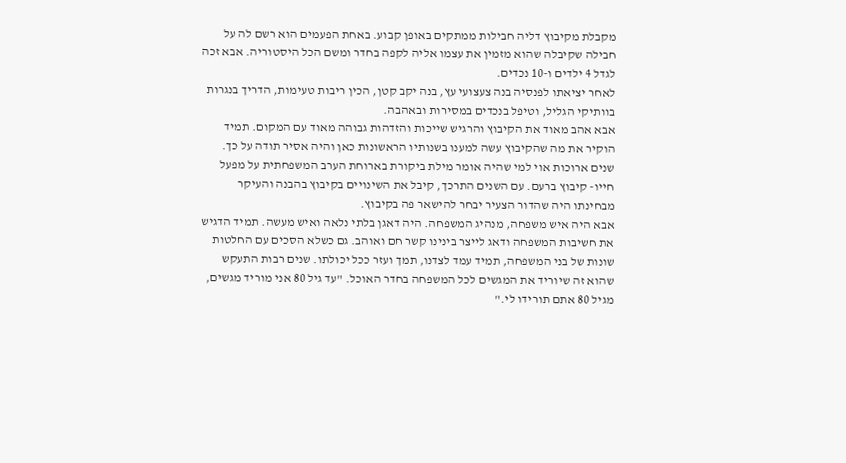מקבלת מקיבוץ דליה חבילות ממתקים באופן קבוע. באחת הפעמים הוא רשם לה על חבילה שקיבלה שהוא מזמין את עצמו אליה לקפה בחדר ומשם הכל היסטוריה. אבא זכה לגדל 4 ילדים ו-10 נכדים.
לאחר יציאתו לפנסיה בנה צעצועי עץ, בנה יקב קטן, הכין ריבות טעימות, הדריך בנגרות בוותיקי הגליל, וטיפל בנכדים במסירות ובאהבה.
אבא אהב מאוד את הקיבוץ והרגיש שייכות והזדהות גבוהה מאוד עם המקום. תמיד הוקיר את מה שהקיבוץ עשה למענו בשנותיו הראשונות כאן והיה אסיר תודה על כך. שנים ארוכות אוי למי שהיה אומר מילת ביקורת בארוחת הערב המשפחתית על מפעל חייו- קיבוץ ברעם. עם השנים התרכך, קיבל את השינויים בקיבוץ בהבנה והעיקר מבחינתו היה שהדור הצעיר יבחר להישאר פה בקיבוץ.
אבא היה איש משפחה, מנהיג המשפחה. היה דאגן בלתי נלאה ואיש מעשה. תמיד הדגיש את חשיבות המשפחה ודאג לייצר בינינו קשר חם ואוהב. גם כשלא הסכים עם החלטות שונות של בני המשפחה, תמיד עמד לצדנו, תמך ועזר ככל יכולתו. שנים רבות התעקש שהוא זה שיוריד את המגשים לכל המשפחה בחדר האוכל. "עד גיל 80 אני מוריד מגשים, מגיל 80 אתם תורידו לי."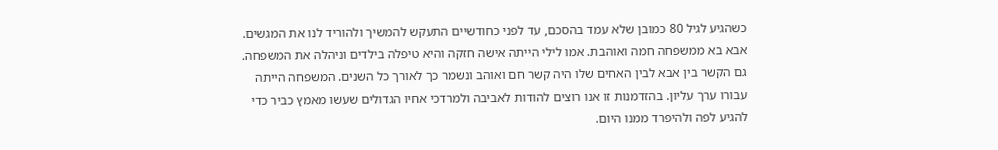כשהגיע לגיל 80 כמובן שלא עמד בהסכם, עד לפני כחודשיים התעקש להמשיך ולהוריד לנו את המגשים.
אבא בא ממשפחה חמה ואוהבת. אמו לילי הייתה אישה חזקה והיא טיפלה בילדים וניהלה את המשפחה. גם הקשר בין אבא לבין האחים שלו היה קשר חם ואוהב ונשמר כך לאורך כל השנים. המשפחה הייתה עבורו ערך עליון. בהזדמנות זו אנו רוצים להודות לאביבה ולמרדכי אחיו הגדולים שעשו מאמץ כביר כדי להגיע לפה ולהיפרד ממנו היום.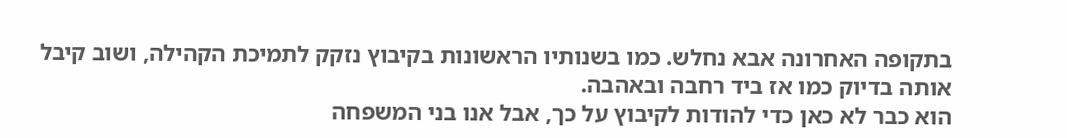בתקופה האחרונה אבא נחלש. כמו בשנותיו הראשונות בקיבוץ נזקק לתמיכת הקהילה, ושוב קיבל אותה בדיוק כמו אז ביד רחבה ובאהבה.
הוא כבר לא כאן כדי להודות לקיבוץ על כך, אבל אנו בני המשפחה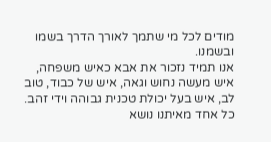מודים לכל מי שתמך לאורך הדרך בשמו ובשמנו.
אנו תמיד נזכור את אבא כאיש משפחה, איש מעשה נחוש וגאה, איש של כבוד, טוב לב, איש בעל יכולת טכנית גבוהה וידי זהב. כל אחד מאיתנו נושא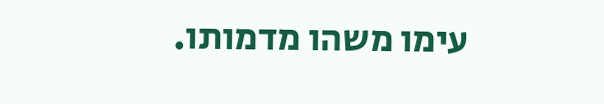עימו משהו מדמותו.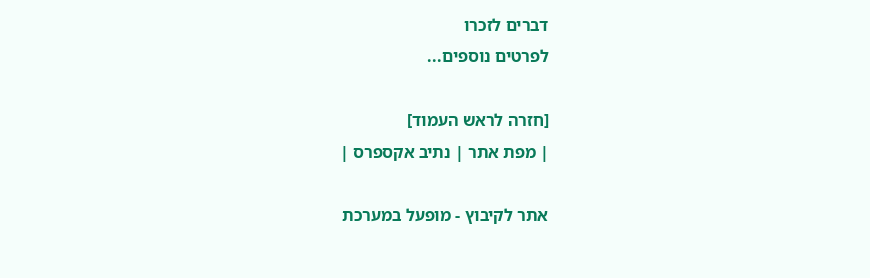דברים לזכרו
לפרטים נוספים...

[חזרה לראש העמוד]
| מפת אתר | נתיב אקספרס |

אתר לקיבוץ - מופעל במערכת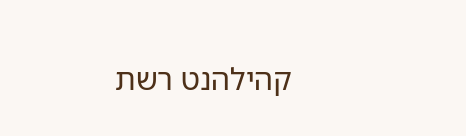קהילהנט רשת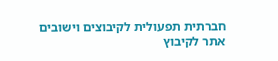חברתית תפעולית לקיבוצים וישובים
אתר לקיבוץ